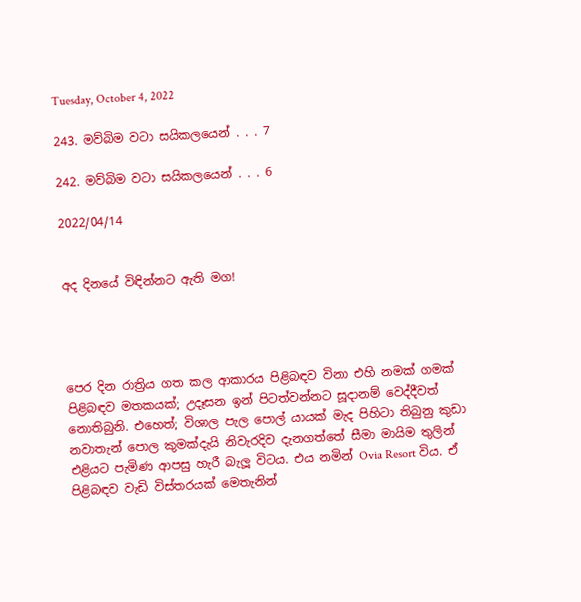Tuesday, October 4, 2022

243. මව්බිම වටා සයිකලයෙන් . . . 7

242. මව්බිම වටා සයිකලයෙන් . . . 6

2022/04/14


අද දිනයේ විඳින්නට ඇති මග!




පෙර දින රාත්‍රිය ගත කල ආකාරය පිළිබඳව විනා එහි නමක් ගමක් පිළිබඳව මතකයක්; උදෑසන ඉන් පිටත්වන්නට සූදානම් වෙද්දීවත් නොතිබුනි. එහෙත්; විශාල පැල පොල් යායක් මැද පිහිටා තිබුනු කුඩා නවාතැන් පොල කුමක්දැයි නිවැරදිව දැනගත්තේ සීමා මායිම තුලින් එළියට පැමිණ ආපසු හැරී බැලූ විටය. එය නමින් Ovia Resort විය. ඒ පිළිබඳව වැඩි විස්තරයක් මෙතැනින්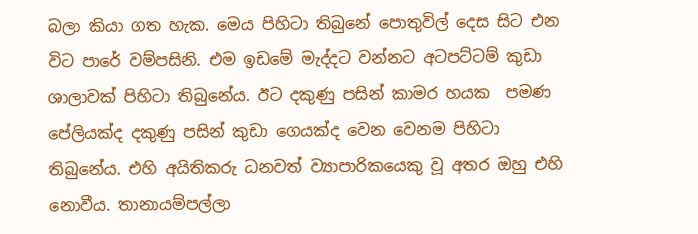බලා කියා ගත හැක. මෙය පිහිටා තිබුනේ පොතුවිල් දෙස සිට එන විට පාරේ වම්පසිනි. එම ඉඩමේ මැද්දට වන්නට අටපට්ටම් කුඩා ශාලාවක් පිහිටා තිබුනේය. ඊට දකුණු පසින් කාමර හයක  පමණ පේලියක්ද දකුණු පසින් කුඩා ගෙයක්ද වෙන වෙනම පිහිටා තිබුනේය. එහි අයිතිකරු ධනවත් ව්‍යාපාරිකයෙකු වූ අතර ඔහු එහි නොවීය. තානායම්පල්ලා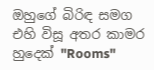ඔහුගේ බිරිඳ සමග එහි විසූ අතර කාමර හුදෙක් "Rooms"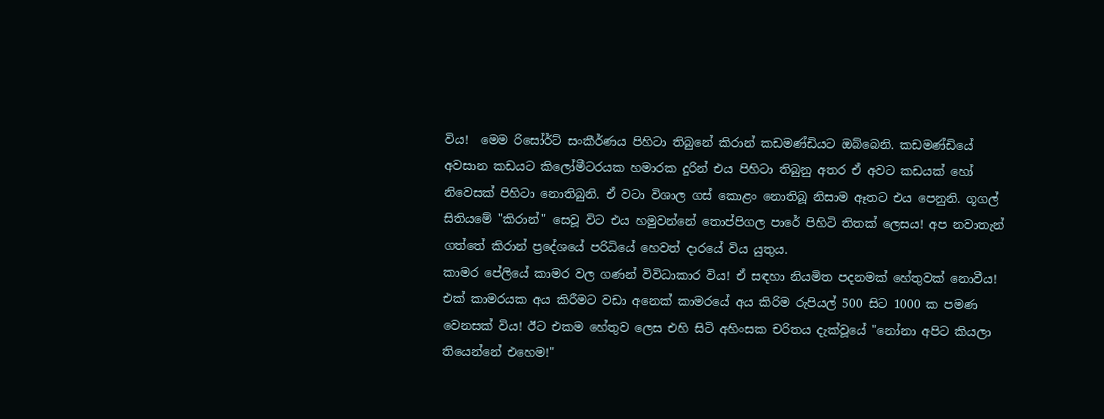විය!  මෙම රිසෝර්ට් සංකීර්ණය පිහිටා තිබුනේ කිරාන් කඩමණ්ඩියට ඔබ්බෙනි. කඩමණ්ඩියේ අවසාන කඩයට කිලෝමීටරයක හමාරක දුරින් එය පිහිටා තිබුනු අතර ඒ අවට කඩයක් හෝ නිවෙසක් පිහිටා නොතිබුනි. ඒ වටා විශාල ගස් කොළං නොතිබූ නිසාම ඈතට එය පෙනුනි. ගූගල් සිතියමේ "කිරාන්" සෙවූ විට එය හමුවන්නේ තොප්පිගල පාරේ පිහිටි තිතක් ලෙසය! අප නවාතැන් ගත්තේ කිරාන් ප්‍රදේශයේ පරිධියේ හෙවත් දාරයේ විය යුතුය.
කාමර පේලියේ කාමර වල ගණන් විවිධාකාර විය! ඒ සඳහා නියමිත පදනමක් හේතුවක් නොවීය! එක් කාමරයක අය කිරීමට වඩා අනෙක් කාමරයේ අය කිරිම රුපියල් 500 සිට 1000 ක පමණ වෙනසක් විය! ඊට එකම හේතුව ලෙස එහි සිටි අහිංසක චරිතය දැක්වූයේ "නෝනා අපිට කියලා තියෙන්නේ එහෙම!"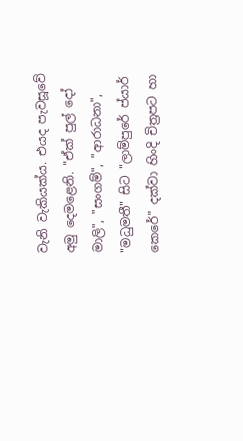වැනි වැකියක්ය. එයද පැවසූවේ අමු දෙමළෙනි. "ඒක් පුල් දෝ මාලි", "සංගම්", "ආරාධනා", "මධුමතී" සිට "ලාම්පුරේ ප්යාර් කෙරේ" දක්වා හිංදි චිත්‍රපට හා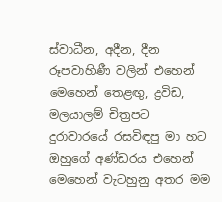ස්වාධීන, අදීන, දීන රූපවාහිණී වලින් එහෙන් මෙහෙන් තෙළඟු, ද්‍රවිඩ, මලයාලම් චිත්‍රපට දුරාවාරයේ රසවිඳපු මා හට ඔහුගේ අණ්ඩරය එහෙන් මෙහෙන් වැටහුනු අතර මම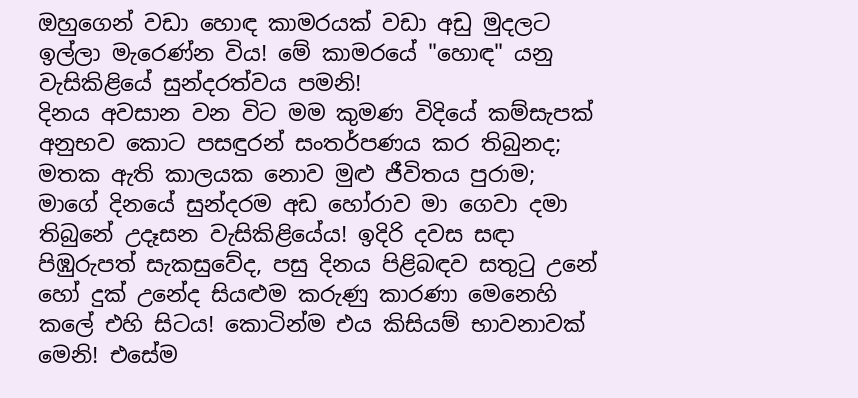ඔහුගෙන් වඩා හොඳ කාමරයක් වඩා අඩු මුදලට ඉල්ලා මැරෙණ්න විය! මේ කාමරයේ "හොඳ" යනු වැසිකිළියේ සුන්දරත්වය පමනි!
දිනය අවසාන වන විට මම කුමණ විදියේ කම්සැපක් අනුභව කොට පසඳුරන් සංතර්පණය කර තිබුනද; මතක ඇති කාලයක නොව මුළු ජීවිතය පුරාම;  මාගේ දිනයේ සුන්දරම අඩ හෝරාව මා ගෙවා දමා තිබුනේ උදෑසන වැසිකිළියේය! ඉදිරි දවස සඳා පිඹුරුපත් සැකසුවේද, පසු දිනය පිළිබඳව සතුටු උනේ හෝ දුක් උනේද සියළුම කරුණු කාරණා මෙනෙහි කලේ එහි සිටය! කොටින්ම එය කිසියම් භාවනාවක් මෙනි! එසේම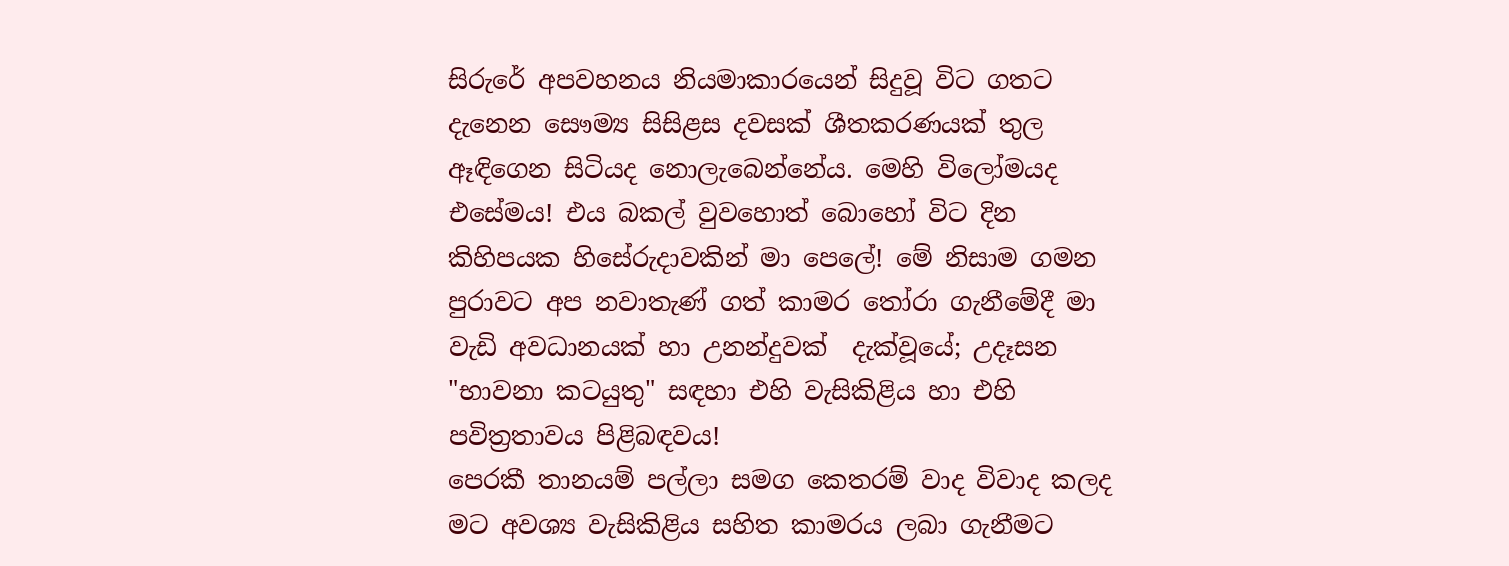සිරුරේ අපවහනය නියමාකාරයෙන් සිදුවූ විට ගතට දැනෙන සෞම්‍ය සිසිළස දවසක් ශීතකරණයක් තුල ඈඳිගෙන සිටියද නොලැබෙන්නේය. මෙහි විලෝමයද එසේමය! එය බකල් වුවහොත් බොහෝ විට දින කිහිපයක හිසේරුදාවකින් මා පෙලේ! මේ නිසාම ගමන පුරාවට අප නවාතැණ් ගත් කාමර තෝරා ගැනීමේදී මා වැඩි අවධානයක් හා උනන්දුවක්  දැක්වූයේ; උදෑසන "භාවනා කටයුතු" සඳහා එහි වැසිකිළිය හා එහි පවිත්‍රතාවය පිළිබඳවය!
පෙරකී තානයම් පල්ලා සමග කෙතරම් වාද විවාද කලද මට අවශ්‍ය වැසිකිළිය සහිත කාමරය ලබා ගැනීමට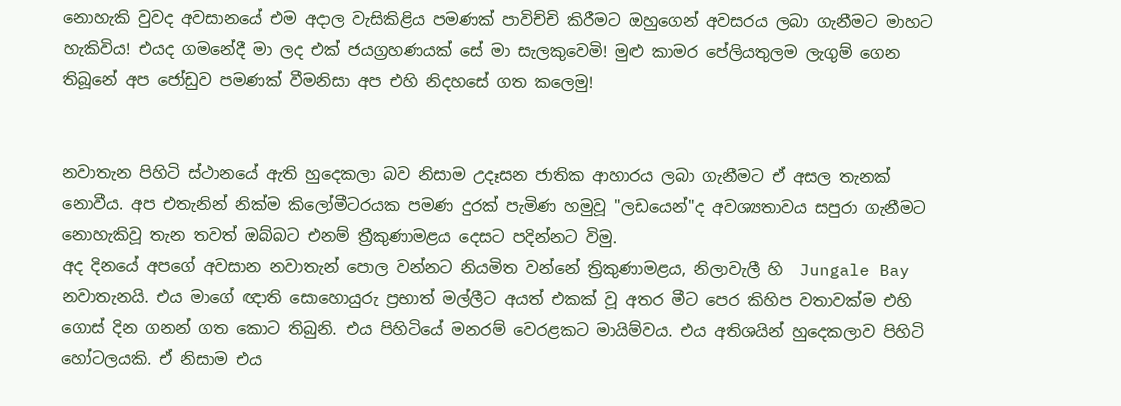නොහැකි වුවද අවසානයේ එම අදාල වැසිකිළිය පමණක් පාවිච්චි කිරීමට ඔහුගෙන් අවසරය ලබා ගැනීමට මාහට හැකිවිය! එයද ගමනේදී මා ලද එක් ජයග්‍රහණයක් සේ මා සැලකුවෙමි! මුළු කාමර පේලියතුලම ලැගුම් ගෙන තිබූනේ අප ජෝඩුව පමණක් වීමනිසා අප එහි නිදහසේ ගත කලෙමු!


නවාතැන පිහිටි ස්ථානයේ ඇති හුදෙකලා බව නිසාම උදෑසන ජාතික ආහාරය ලබා ගැනීමට ඒ අසල තැනක් නොවීය. අප එතැනින් නික්ම කිලෝමීටරයක පමණ දුරක් පැමිණ හමුවූ "ලඩයෙන්"ද අවශ්‍යතාවය සපුරා ගැනීමට නොහැකිවූ තැන තවත් ඔබ්බට එනම් ත්‍රීකුණාමළය දෙසට පදින්නට විමු.
අද දිනයේ අපගේ අවසාන නවාතැන් පොල වන්නට නියමිත වන්නේ ත්‍රිකුණාමළය, නිලාවැලී හි  Jungale Bay නවාතැනයි. එය මාගේ ඥාති සොහොයුරු ප්‍රභාත් මල්ලීට අයත් එකක් වූ අතර මීට පෙර කිහිප වතාවක්ම එහි ගොස් දින ගනන් ගත කොට තිබුනි. එය පිහිටියේ මනරම් වෙරළකට මායිම්වය. එය අතිශයින් හුදෙකලාව පිහිටි හෝටලයකි. ඒ නිසාම එය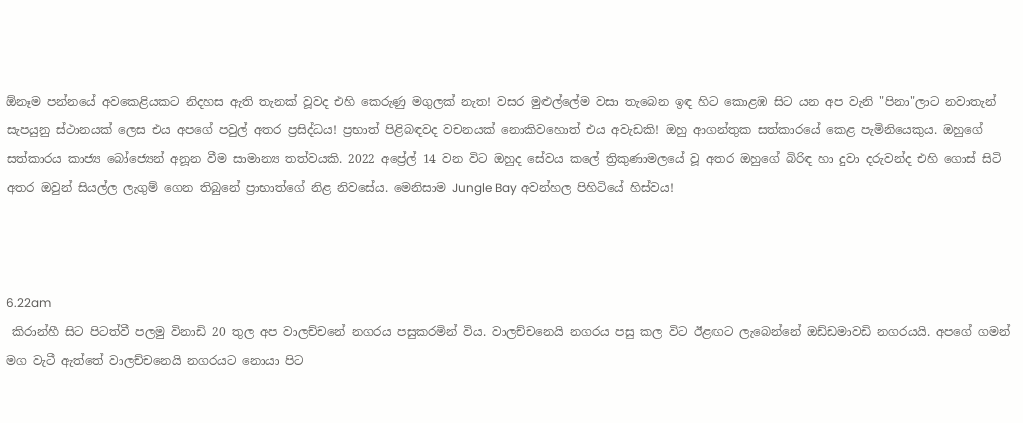ඕනෑම පන්නයේ අවකෙළියකට නිදහස ඇති තැනක් වූවද එහි කෙරුණු මගුලක් නැත! වසර මුළුල්ලේම වසා තැබෙන ඉඳ හිට කොළඹ සිට යන අප වැනි "පිනා"ලාට නවාතැන් සැපයුනු ස්ථානයක් ලෙස එය අපගේ පවුල් අතර ප්‍රසිද්ධය! ප්‍රභාත් පිළිබඳවද වචනයක් නොකිවහොත් එය අවැඩකි! ඔහු ආගන්තුක සත්කාරයේ කෙළ පැමිනියෙකුය. ඔහුගේ සත්කාරය කාජ්‍ය බෝජ්‍යෙන් අනූන වීම සාමාන්‍ය තත්වයකි. 2022 අප්‍රේල් 14 වන විට ඔහුද සේවය කලේ ත්‍රිකුණාමලයේ වූ අතර ඔහුගේ බිරිඳ හා දුවා දරුවන්ද එහි ගොස් සිටි අතර ඔවුන් සියල්ල ලැගුම් ගෙන තිබුනේ ප්‍රාභාත්ගේ නිළ නිවසේය. මෙනිසාම Jungle Bay අවන්හල පිහිටියේ හිස්වය!



6.22am
 කිරාන්හී සිට පිටත්වී පලමු විනාඩි 20 තුල අප වාලච්චනේ නගරය පසුකරමින් විය. වාලච්චනෙයි නගරය පසු කල විට ඊළඟට ලැබෙන්නේ ඔඩ්ඩමාවඩි නගරයයි. අපගේ ගමන් මග වැටී ඇත්තේ වාලච්චනෙයි නගරයට නොයා පිට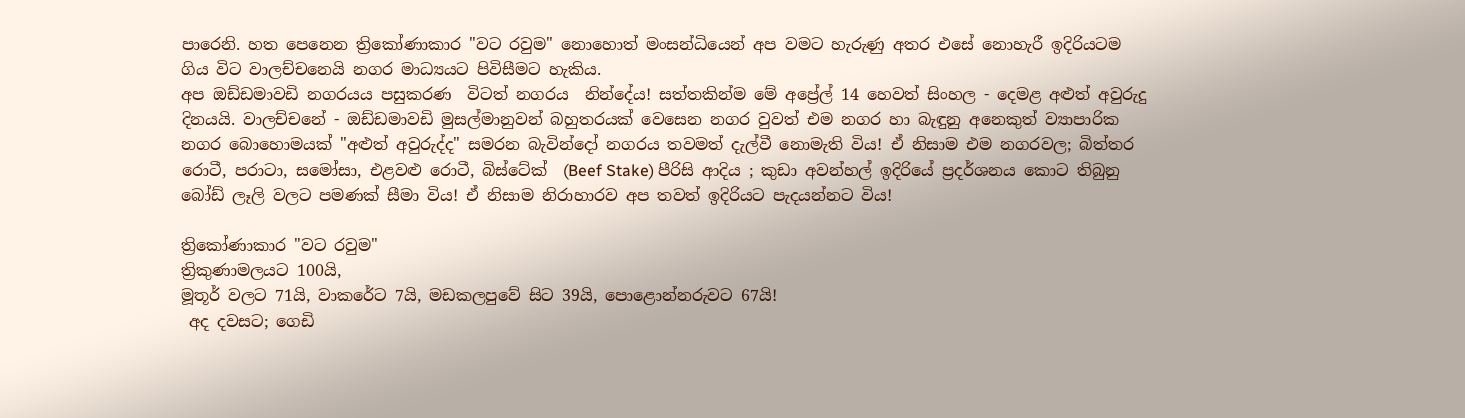පාරෙනි. හත පෙනෙන ත්‍රිකෝණාකාර "වට රවුම" නොහොත් මංසන්ධියෙන් අප වමට හැරුණු අතර එසේ නොහැරී ඉදිරියටම ගිය විට වාලච්චනෙයි නගර මාධ්‍යයට පිවිසීමට හැකිය.
අප ඔඩ්ඩමාවඩි නගරයය පසුකරණ  විටත් නගරය  නින්දේය! සත්තකින්ම මේ අප්‍රේල් 14 හෙවත් සිංහල - දෙමළ අළුත් අවුරුදු දිනයයි. වාලච්චනේ - ඔඩ්ඩමාවඩි මුසල්මානුවන් බහුතරයක් වෙසෙන නගර වුවත් එම නගර හා බැඳුනු අනෙකුත් ව්‍යාපාරික නගර බොහොමයක් "අළුත් අවුරුද්ද" සමරන බැවින්දෝ නගරය තවමත් දැල්වී නොමැති විය! ඒ නිසාම එම නගරවල; බිත්තර රොටී, පරාටා, සමෝසා, එළවළු රොටී, බිස්ටේක්  (Beef Stake) පීරිසි ආදිය ; කුඩා අවන්හල් ඉදිරියේ ප්‍රදර්ශනය කොට තිබුනු බෝඩ් ලෑලි වලට පමණක් සීමා විය! ඒ නිසාම නිරාහාරව අප තවත් ඉදිරියට පැදයන්නට විය!

ත්‍රිකෝණාකාර "වට රවුම"
ත්‍රිකුණාමලයට 100යි,
මූතූර් වලට 71යි, වාකරේට 7යි, මඩකලපුවේ සිට 39යි, පොළොන්නරුවට 67යි!
 අද දවසට; ගෙඩි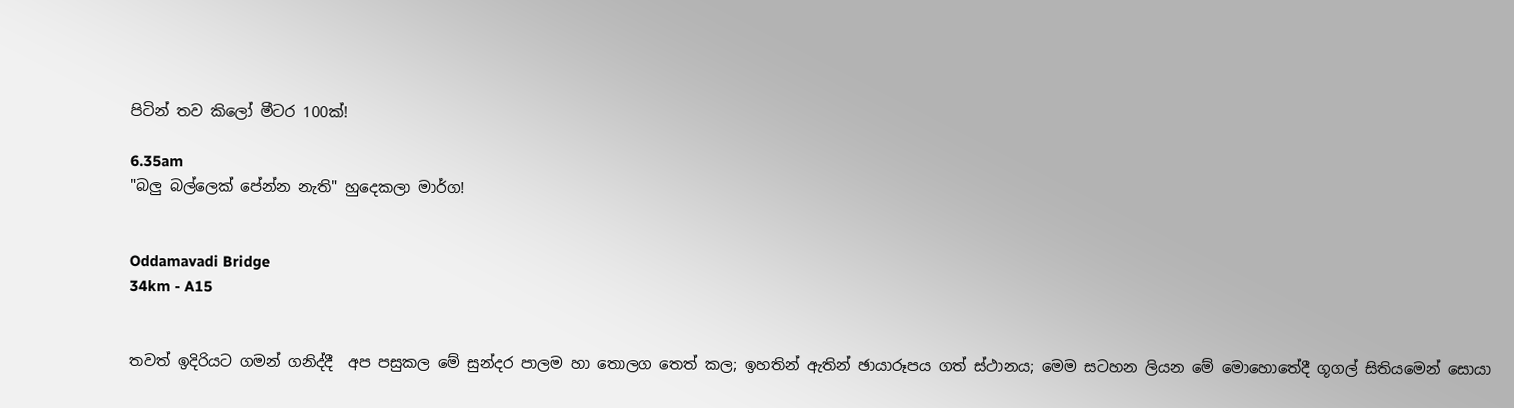පිටින් තව කිලෝ මීටර 100ක්!

6.35am
"බලු බල්ලෙක් පේන්න නැති" හුදෙකලා මාර්ග!


Oddamavadi Bridge
34km - A15


තවත් ඉදිරියට ගමන් ගනිද්දී  අප පසුකල මේ සුන්දර පාලම හා තොලග තෙත් කල; ඉහතින් ඇතින් ඡායාරූපය ගත් ස්ථානය; මෙම සටහන ලියන මේ මොහොතේදී ගූගල් සිතියමෙන් සොයා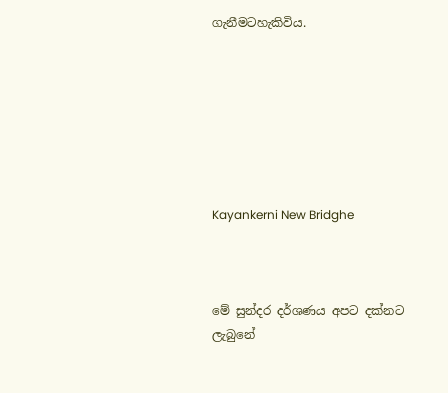ගැනීමටහැකිවිය.







Kayankerni New Bridghe



මේ සුන්දර දර්ශණය අපට දක්නට ලැබුනේ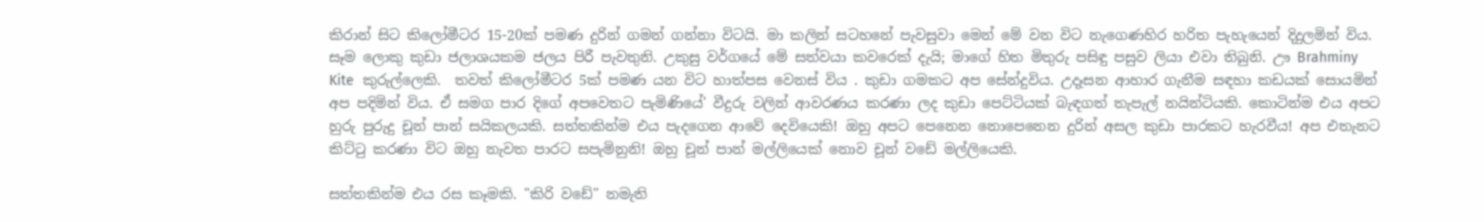කිරාන් සිට කිලෝමීටර 15-20ක් පමණ දුරින් ගමන් ගන්නා විටයි. මා කලින් සටහනේ පැවසුවා මෙන් මේ වන විට නැගෙණහිර හරිත පැහැයෙන් දිදුලමින් විය. සෑම ලොකු කුඩා ජලාශයකම ජලය පිරී පැවතුනි. උකුසු වර්ගයේ මේ සත්වයා කවරෙක් දැයි; මාගේ හිත මිතුරු පසිඳු පසුව ලියා එවා තිබුනි. ඌ Brahminy Kite  කුරුල්ලෙකි.  තවත් කිලෝමීටර 5ක් පමණ යන විට හාත්පස වෙනස් විය . කුඩා ගමකට අප සේන්දුවිය. උදෑසන ආහාර ගැනීම සඳහා කඩයක් සොයමින් අප පදිමින් විය. ඒ සමග පාර දිගේ අපවෙතට පැමිණියේ' වීදුරු වලින් ආවරණය කරණා ලද කුඩා පෙට්ටියක් බැඳගත් තැපැල් නයින්ටියකි. කොටින්ම එය අපට හුරු පුරුදු චූන් පාන් සයිකලයකි. සත්තකින්ම එය පැදගෙන ආවේ දෙවියෙකි! ඔහු අපට පෙනෙන නොපෙනෙන දුරින් අසල කුඩා පාරකට හැරවීය! අප එතැනට කිට්ටු කරණා විට ඔහු නැවත පාරට සපැමිනුනි! ඔහු චූන් පාන් මල්ලියෙක් නොව චූන් වඩේ මල්ලියෙකි.

සත්තකින්ම එය රස කෑමකි. "කිරි වඩේ" නමැති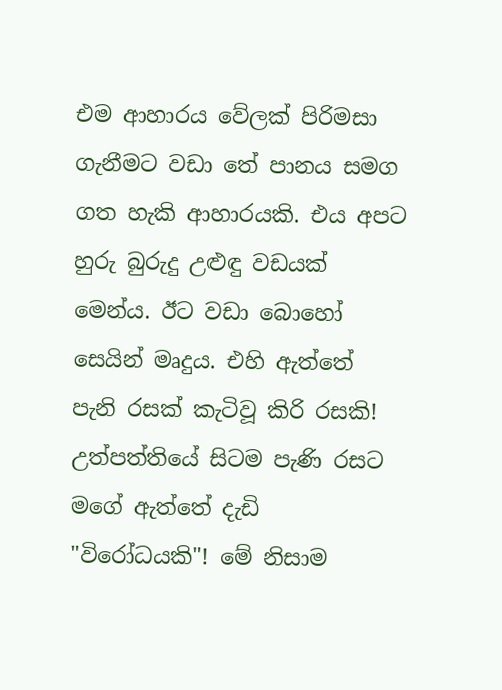එම ආහාරය වේලක් පිරිමසා ගැනීමට වඩා තේ පානය සමග ගත හැකි ආහාරයකි. එය අපට හුරු බුරුදු උළුඳු වඩයක් මෙන්ය. ඊට වඩා බොහෝ සෙයින් මෘදුය. එහි ඇත්තේ පැනි රසක් කැටිවූ කිරි රසකි! උත්පත්තියේ සිටම පැණි රසට මගේ ඇත්තේ දැඩි "විරෝධයකි"! මේ නිසාම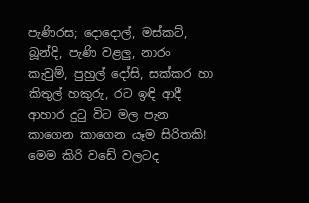පැණිරස; දොදොල්, මස්කට්, බූන්දි, පැණි වළලු, නාරං කැවුම්, පුහුල් දෝසි, සක්කර හා කිතුල් හකුරු, රට ඉඳි ආදී ආහාර දුටු විට මල පැන කාගෙන කාගෙන යෑම සිරිතකි! මෙම කිරි වඩේ වලටද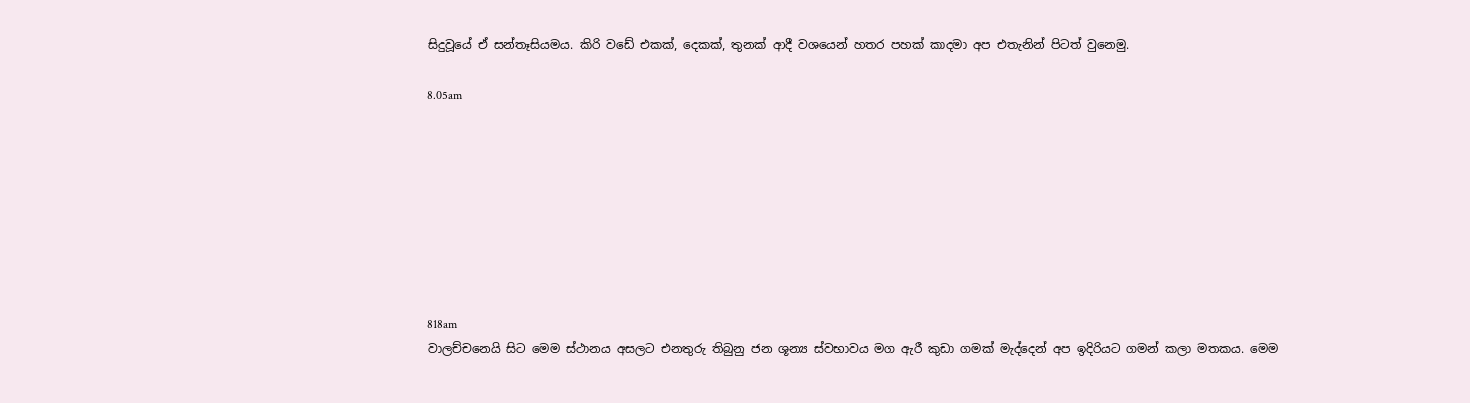සිදුවූයේ ඒ සන්තෑසියමය. කිරි වඩේ එකක්, දෙකක්, තුනක් ආදී වශයෙන් හතර පහක් කාදමා අප එතැනින් පිටත් වුනෙමු.

8.05am








818am
වාලච්චනෙයි සිට මෙම ස්ථානය අසලට එනතුරු තිබුනු ජන ශූන්‍ය ස්වභාවය මග ඇරී කුඩා ගමක් මැද්දෙන් අප ඉදිරියට ගමන් කලා මතකය. මෙම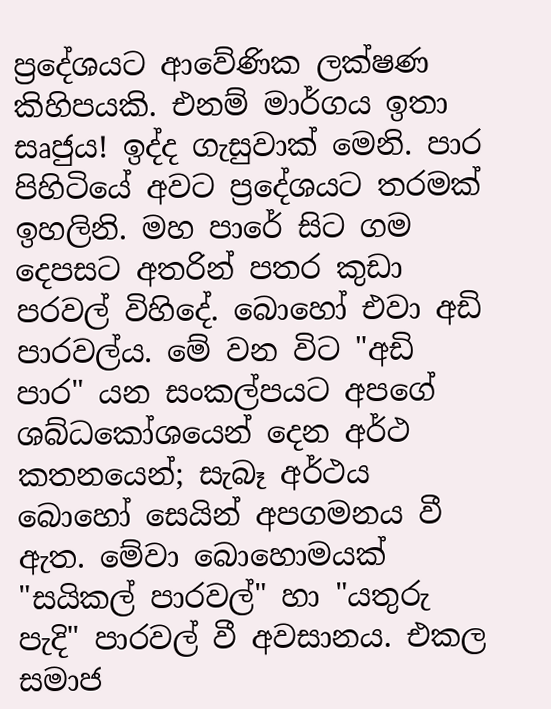ප්‍රදේශයට ආවේණික ලක්ෂණ කිහිපයකි. එනම් මාර්ගය ඉතා සෘජුය! ඉද්ද ගැසුවාක් මෙනි. පාර පිහිටියේ අවට ප්‍රදේශයට තරමක් ඉහලිනි. මහ පාරේ සිට ගම දෙපසට අතරින් පතර කුඩා පරවල් විහිදේ. බොහෝ එවා අඩි පාරවල්ය. මේ වන විට "අඩි පාර" යන සංකල්පයට අපගේ ශබ්ධකෝශයෙන් දෙන අර්ථ කතනයෙන්; සැබෑ අර්ථය බොහෝ සෙයින් අපගමනය වී ඇත. මේවා බොහොමයක් "සයිකල් පාරවල්" හා "යතුරු පැදි" පාරවල් වී අවසානය. එකල සමාජ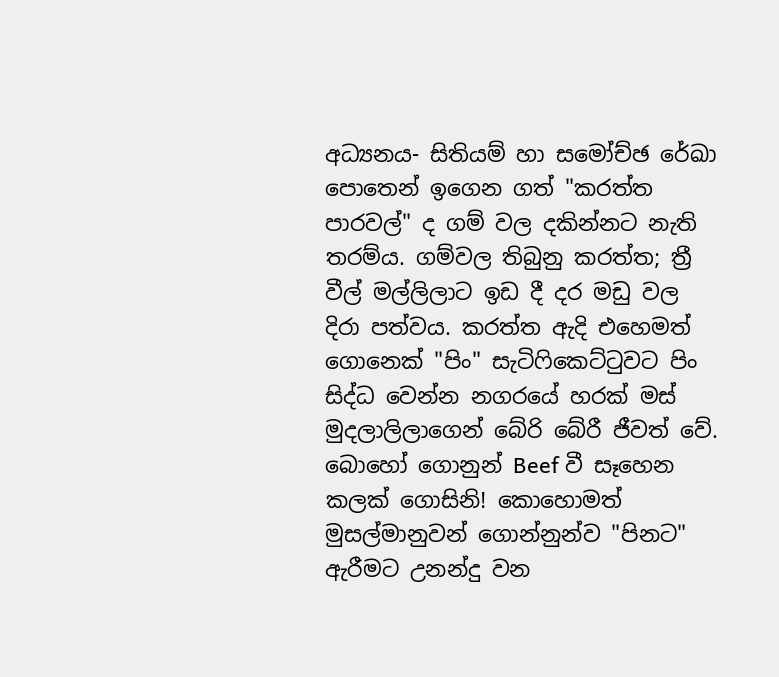අධ්‍යනය- සිතියම් හා සමෝච්ඡ රේඛා පොතෙන් ඉගෙන ගත් "කරත්ත පාරවල්" ද ගම් වල දකින්නට නැති තරම්ය. ගම්වල තිබුනු කරත්ත; ත්‍රී වීල් මල්ලිලාට ඉඩ දී දර මඩු වල දිරා පත්වය. කරත්ත ඇදි එහෙමත් ගොනෙක් "පිං" සැටිෆිකෙට්ටුවට පිං සිද්ධ වෙන්න නගරයේ හරක් මස් මුදලාලිලාගෙන් බේරි බේරී ජීවත් වේ. බොහෝ ගොනුන් Beef වී සෑහෙන කලක් ගොසිනි! කොහොමත් මුසල්මානුවන් ගොන්නුන්ව "පිනට" ඇරීමට උනන්දු වන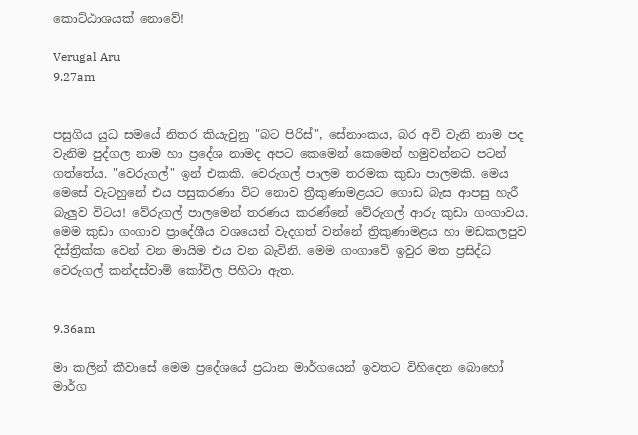කොට්ඨාශයක් නොවේ!

Verugal Aru
9.27am


පසුගිය යුධ සමයේ නිතර කියැවුනු "බට පිරිස්", සේනාංකය, බර අවි වැනි නාම පද වැනිම පුද්ගල නාම හා ප්‍රදේශ නාමද අපට කෙමෙන් කෙමෙන් හමුවන්නට පටන් ගත්තේය. "වෙරුගල්" ඉන් එකකි. වෙරුගල් පාලම තරමක කුඩා පාලමකි. මෙය මෙසේ වැටහුනේ එය පසුකරණා විට නොව ත්‍රීකුණාමළයට ගොඩ බැස ආපසු හැරී බැලුව විටය! වේරුගල් පාලමෙන් තරණය කරණ්නේ වේරුගල් ආරු කුඩා ගංගාවය. මෙම කුඩා ගංගාව ප්‍රාදේශීය වශයෙන් වැදගත් වන්නේ ත්‍රිකුණාමළය හා මඩකලපුව දිස්ත්‍රික්ක වෙන් වන මායිම එය වන බැවිනි. මෙම ගංගාවේ ඉවුර මත ප්‍රසිද්ධ වෙරුගල් කන්දස්වාමි කෝවිල පිහිටා ඇත.


9.36am

මා කලින් කීවාසේ මෙම ප්‍රදේශයේ ප්‍රධාන මාර්ගයෙන් ඉවතට විහිදෙන බොහෝ මාර්ග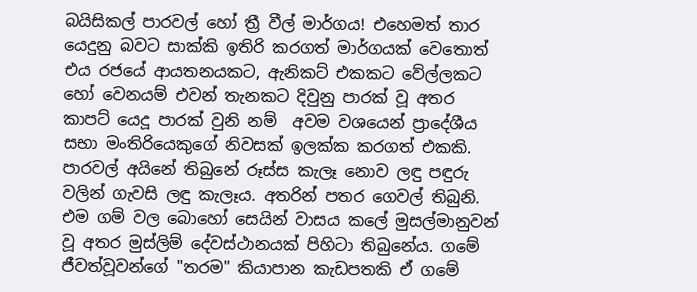බයිසිකල් පාරවල් හෝ ත්‍රී වීල් මාර්ගය! එහෙමත් තාර යෙදුනු බවට සාක්කි ඉතිරි කරගත් මාර්ගයක් වෙතොත් එය රජයේ ආයතනයකට, ඇනිකට් එකකට වේල්ලකට හෝ වෙනයම් එවන් තැනකට දිවුනු පාරක් වූ අතර කාපට් යෙදූ පාරක් වුනි නම්  අවම වශයෙන් ප්‍රාදේශීය සභා මංතිරියෙකුගේ නිවසක් ඉලක්ක කරගත් එකකි. පාරවල් අයිනේ තිබුනේ රූස්ස කැලෑ නොව ලඳු පඳුරු වලින් ගැවසි ලඳු කැලෑය. අතරින් පතර ගෙවල් තිබුනි. එම ගම් වල බොහෝ සෙයින් වාසය කලේ මුසල්මානුවන් වූ අතර මුස්ලිම් දේවස්ථානයක් පිහිටා තිබුනේය. ගමේ ජීවත්වූවන්ගේ "තරම" කියාපාන කැඩපතකි ඒ ගමේ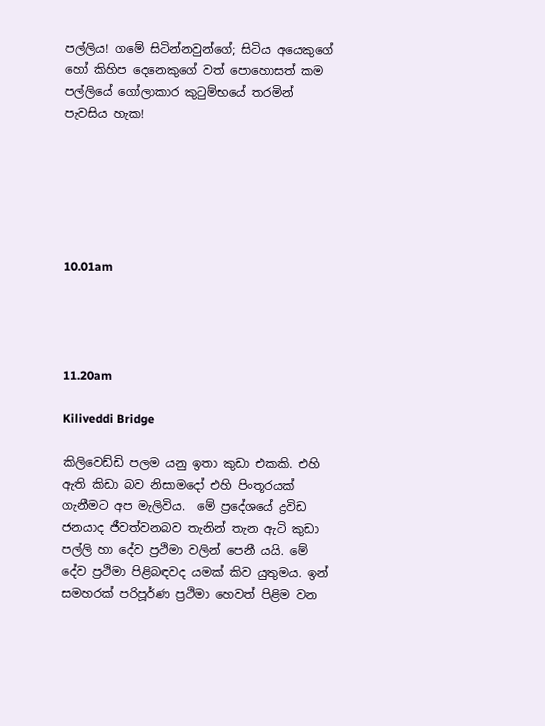පල්ලිය! ගමේ සිටින්නවුන්ගේ; සිටිය අයෙකුගේ හෝ කිහිප දෙනෙකුගේ වත් පොහොසත් කම පල්ලියේ ගෝලාකාර කුටුම්භයේ තරමින් පැවසිය හැක!






10.01am




11.20am

Kiliveddi Bridge

කිලිවෙඩ්ඩි පලම යනු ඉතා කුඩා එකකි. එහි ඇති කිඩා බව නිසාමදෝ එහි පිංතූරයක් ගැනීමට අප මැලිවිය.  මේ ප්‍රදේශයේ ද්‍රවිඩ ජනයාද ජීවත්වනබව තැනින් තැන ඇටි කුඩා පල්ලි හා දේව ප්‍රථිමා වලින් පෙනී යයි. මේ දේව ප්‍රථිමා පිළිබඳවද යමක් කිව යුතුමය. ඉන් සමහරක් පරිපූර්ණ ප්‍රථිමා හෙවත් පිළිම වන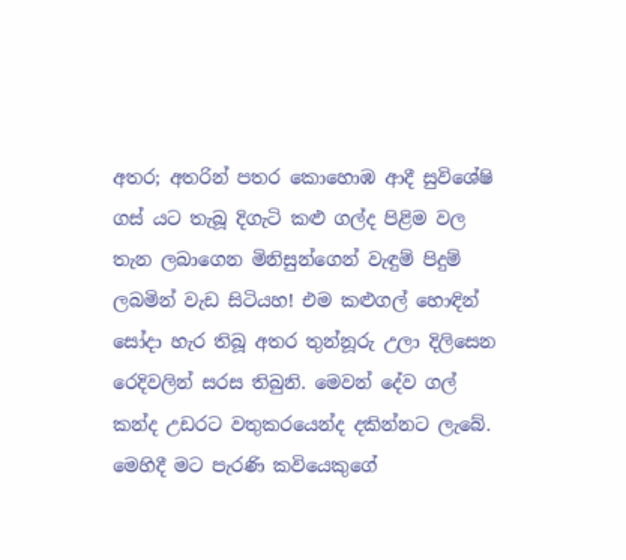අතර; අතරින් පතර කොහොඹ ආදී සුවිශේෂි ගස් යට තැබූ දිගැටි කළු ගල්ද පිළිම වල තැන ලබාගෙන මිනිසුන්ගෙන් වැඳුම් පිදුම් ලබමින් වැඩ සිටියහ! එම කළුගල් හොඳින් සෝදා හැර තිබූ අතර තුන්නූරු උලා දිලිසෙන රෙදිවලින් සරස තිබුනි. මෙවන් දේව ගල් කන්ද උඩරට වතුකරයෙන්ද දකින්නට ලැබේ. මෙහිදී මට පැරණි කවියෙකුගේ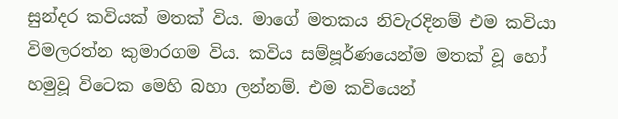සුන්දර කවියක් මතක් විය. මාගේ මතකය නිවැරදිනම් එම කවියා විමලරත්න කුමාරගම විය. කවිය සම්පූර්ණයෙන්ම මතක් වූ හෝ හමුවූ විටෙක මෙහි බහා ලන්නම්. එම කවියෙන්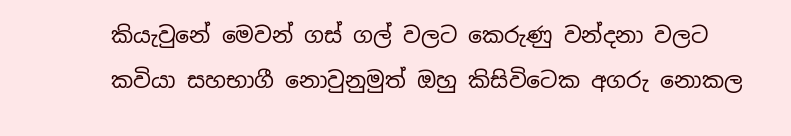කියැවුනේ මෙවන් ගස් ගල් වලට කෙරුණු වන්දනා වලට කවියා සහභාගී නොවුනුමුත් ඔහු කිසිවිටෙක අගරු නොකල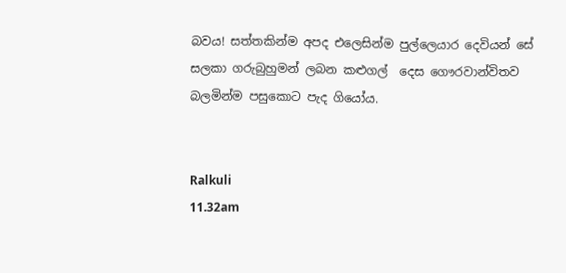බවය! සත්තකින්ම අපද එලෙසින්ම පුල්ලෙයාර දෙවියන් සේ සලකා ගරුබුහුමන් ලබන කළුගල්  දෙස ගෞරවාන්විතව බලමින්ම පසුකොට පැද ගියෝය.


Ralkuli
11.32am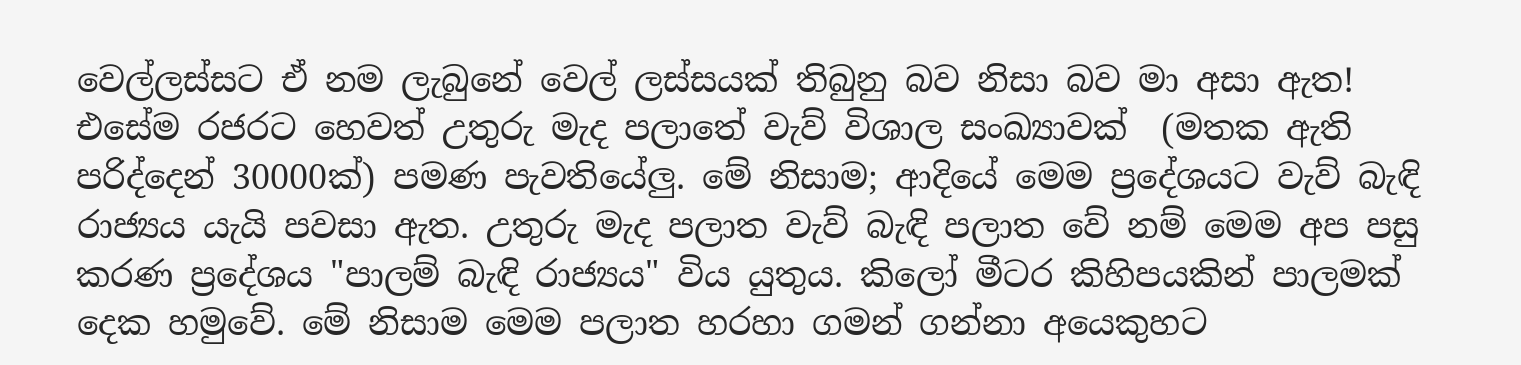වෙල්ලස්සට ඒ නම ලැබුනේ වෙල් ලස්සයක් තිබුනු බව නිසා බව මා අසා ඇත! එසේම රජරට හෙවත් උතුරු මැද පලාතේ වැව් විශාල සංඛ්‍යාවක්  (මතක ඇති පරිද්දෙන් 30000ක්) පමණ පැවතියේලු. මේ නිසාම; ආදියේ මෙම ප්‍රදේශයට වැව් බැඳි රාජ්‍යය යැයි පවසා ඇත. උතුරු මැද පලාත වැව් බැඳි පලාත වේ නම් මෙම අප පසු කරණ ප්‍රදේශය "පාලම් බැඳි රාජ්‍යය" විය යුතුය. කිලෝ මීටර කිහිපයකින් පාලමක් දෙක හමුවේ. මේ නිසාම මෙම පලාත හරහා ගමන් ගන්නා අයෙකුහට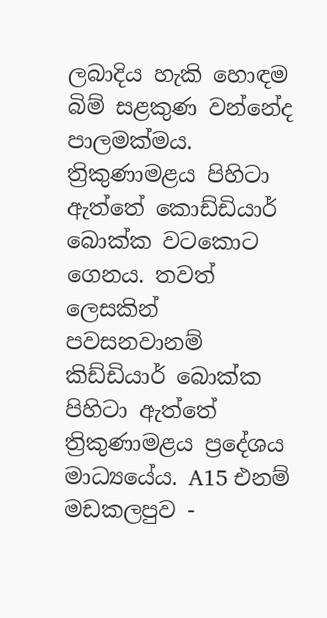ලබාදිය හැකි හොඳම බිම් සළකුණ වන්නේද පාලමක්මය. ත්‍රිකුණාමළය පිහිටා ඇත්තේ කොඩ්ඩියාර් බොක්ක වටකොට ගෙනය. තවත් ලෙසකින් පවසනවානම් කිඩ්ඩියාර් බොක්ක පිහිටා ඇත්තේ ත්‍රිකුණාමළය ප්‍රදේශය මාධ්‍යයේය. A15 එනම් මඩකලපුව -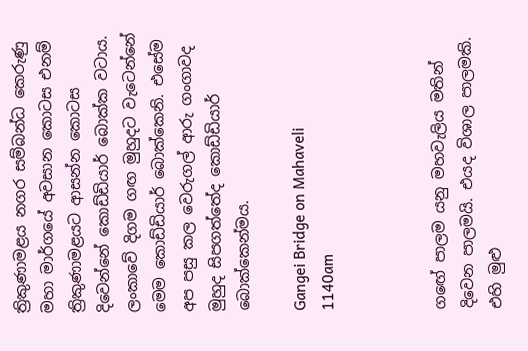ත්‍රිකුණාමළය නගර සම්බන්ධ කෙරුණු මහා මාර්ගයේ අවසාන කොටස එනම් ත්‍රිකුණාමළයට ආසන්න කොටස දිවෙන්නේ කොඩ්ඩියාර් බොක්ක වටාය. ලංකාවේ දිගම ගඟ මුහුදට වැටෙන්නේ මෙම කොඩ්ඩියාර් බොක්කෙනි. එසේම අප පසු කල වෙරුගල් ආරු ගංගාවද මුහුද සිපගත්තේද කොඩ්ඩියාර් බොක්කෙන්මය.

Gangei Bridge on Mahaveli
1140am



ගඟේ පාලම යනු මහවැලිය මතින් දිවෙන පාලමයි. එයද විශාල පාලමකි. එහි මුළු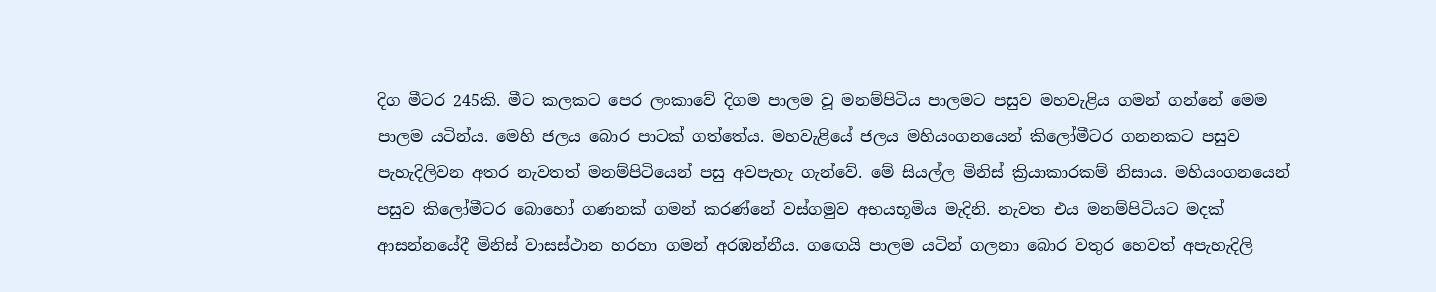දිග මීටර 245කි. මීට කලකට පෙර ලංකාවේ දිගම පාලම වූ මනම්පිටිය පාලමට පසුව මහවැළිය ගමන් ගන්නේ මෙම පාලම යටින්ය. මෙහි ජලය බොර පාටක් ගත්තේය. මහවැළියේ ජලය මහියංගනයෙන් කිලෝමීටර ගනනකට පසුව පැහැදිලිවන අතර නැවතත් මනම්පිටියෙන් පසු අවපැහැ ගැන්වේ. මේ සියල්ල මිනිස් ක්‍රියාකාරකම් නිසාය. මහියංගනයෙන් පසුව කිලෝමීටර බොහෝ ගණනක් ගමන් කරණ්නේ වස්ගමුව අභයභූමිය මැදිනි. නැවත එය මනම්පිටියට මදක් ආසන්නයේදී මිනිස් වාසස්ථාන හරහා ගමන් අරඹන්නීය. ගඟෙයි පාලම යටින් ගලනා බොර වතුර හෙවත් අපැහැදිලි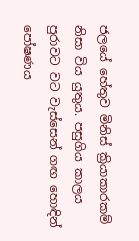ජලයේ හේතුව මිනිස් ක්‍රියාකාරකම් නිසා විය යුතුය. පසුගිය කාලය පුරාවට වට වැස්සෙන් ගඟ හොඳින් පෝෂණය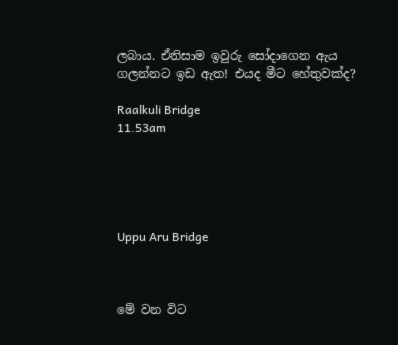ලබාය. ඒනිසාම ඉවුරු සෝදාගෙන ඇය ගලන්නට ඉඩ ඇත! එයද මීට හේතුවක්ද?

Raalkuli Bridge
11.53am





Uppu Aru Bridge



මේ වන විට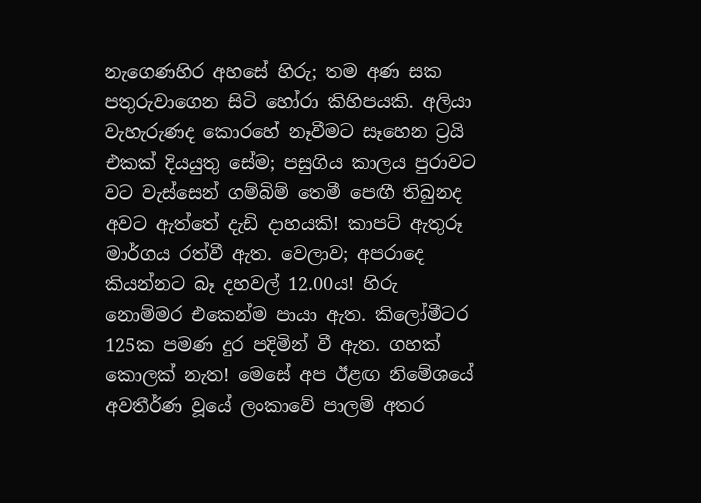නැගෙණහිර අහසේ හිරු; තම අණ සක පතුරුවාගෙන සිටි හෝරා කිහිපයකි. අලියා වැහැරුණද කොරහේ නෑවීමට සෑහෙන ට්‍රයි එකක් දියයුතු සේම; පසුගිය කාලය පුරාවට වට වැස්සෙන් ගම්බිම් තෙමී පෙඟී තිබුනද අවට ඇත්තේ දැඩි දාහයකි! කාපට් ඇතුරූ මාර්ගය රත්වී ඇත. වෙලාව; අපරාදෙ කියන්නට බෑ දහවල් 12.00ය! හිරු නොම්මර එකෙන්ම පායා ඇත. කිලෝමීටර 125ක පමණ දුර පදිමින් වී ඇත. ගහක් කොලක් නැත! මෙසේ අප ඊළඟ නිමේශයේ අවතීර්ණ වූයේ ලංකාවේ පාලම් අතර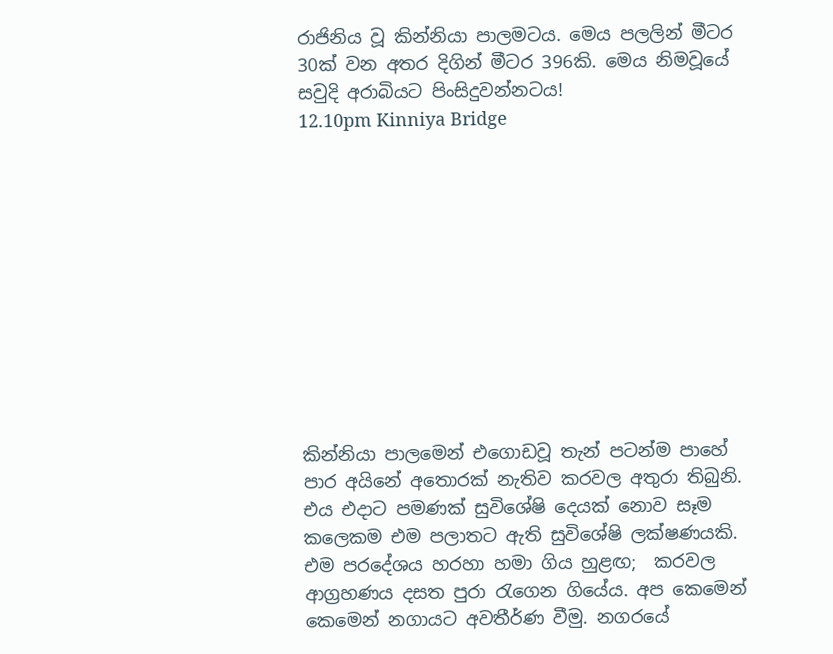රාජිනිය වූ කින්නියා පාලමටය. මෙය පලලින් මීටර 30ක් වන අතර දිගින් මීටර 396කි. මෙය නිමවූයේ සවුදි අරාබියට පිංසිදුවන්නටය!
12.10pm Kinniya Bridge











කින්නියා පාලමෙන් එගොඩවූ තැන් පටන්ම පාහේ පාර අයිනේ අතොරක් නැතිව කරවල අතුරා තිබුනි. එය එදාට පමණක් සුවිශේෂි දෙයක් නොව සෑම කලෙකම එම පලාතට ඇති සුවිශේෂි ලක්ෂණයකි. එම පරදේශය හරහා හමා ගිය හුළඟ;  කරවල ආග්‍රහණය දසත පුරා රැගෙන ගියේය. අප කෙමෙන් කෙමෙන් නගායට අවතීර්ණ වීමු. නගරයේ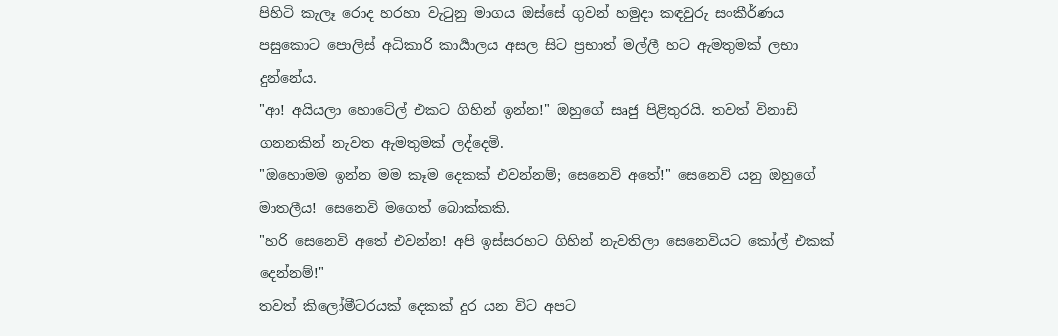පිහිටි කැලෑ රොද හරහා වැටුනු මාගය ඔස්සේ ගුවන් හමුදා කඳවුරු සංකීර්ණය පසුකොට පොලිස් අධිකාරි කාර්‍යාලය අසල සිට ප්‍රභාත් මල්ලී හට ඇමතුමක් ලභා දුන්නේය.
"ආ! අයියලා හොටේල් එකට ගිහින් ඉන්න!" ඔහුගේ සෘජු පිළිතුරයි. තවත් විනාඩි ගනනකින් නැවත ඇමතුමක් ලද්දෙමි.
"ඔහොමම ඉන්න මම කෑම දෙකක් එවන්නම්; සෙනෙවි අතේ!" සෙනෙවි යනු ඔහුගේ මාතලීය! සෙනෙවි මගෙත් බොක්කකි.
"හරි සෙනෙවි අතේ එවන්න! අපි ඉස්සරහට ගිහින් නැවතිලා සෙනෙවියට කෝල් එකක් දෙන්නම්!"
තවත් කිලෝමීටරයක් දෙකක් දුර යන විට අපට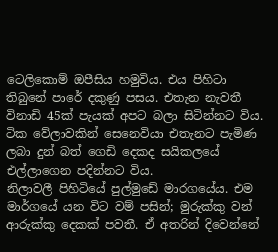ටෙලිකොම් ඔපීසිය හමුවිය. එය පිහිටා තිබුනේ පාරේ දකුණු පසය. එතැන නැවතී විනාඩි 45ක් පැයක් අපට බලා සිටින්නට විය. ටික වේලාවකින් සෙනෙවියා එතැනට පැමිණ ලබා දුන් බත් ගෙඩි දෙකද සයිකලයේ එල්ලාගෙන පදින්නට විය.
නිලාවලී පිහිටියේ පුල්මුඩේ මාරගයේය. එම මාර්ගයේ යන විට වම් පසින්; මුරුක්කු වන් ආරුක්කු දෙකක් පවතී. ඒ අතරින් දිවෙන්නේ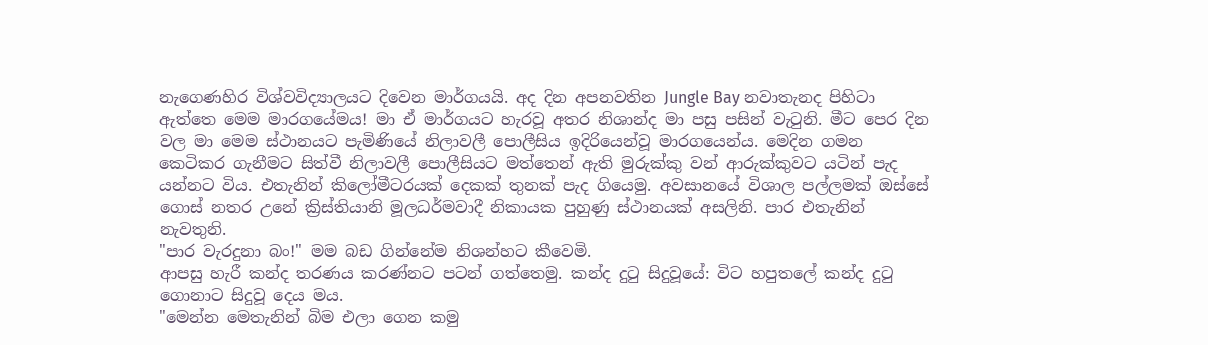නැගෙණහිර විශ්වවිද්‍යාලයට දිවෙන මාර්ගයයි. අද දින අපනවතින Jungle Bay නවාතැනද පිහිටා ඇත්තෙ මෙම මාරගයේමය! මා ඒ මාර්ගයට හැරවූ අතර නිශාන්ද මා පසු පසින් වැටුනි. මීට පෙර දින වල මා මෙම ස්ථානයට පැමිණියේ නිලාවලී පොලීසිය ඉදිරියෙන්වූ මාරගයෙන්ය. මෙදින ගමන කෙටිකර ගැනීමට සිත්වී නිලාවලී පොලීසියට මත්තෙන් ඇති මුරුක්කු වන් ආරුක්කුවට යටින් පැද යන්නට විය. එතැනින් කිලෝමීටරයක් දෙකක් තුනක් පැද ගියෙමු. අවසානයේ විශාල පල්ලමක් ඔස්සේ ගොස් නතර උනේ ක්‍රිස්තියානි මූලධර්මවාදී නිකායක පුහුණු ස්ථානයක් අසලිනි. පාර එතැනින් නැවතුනි.
"පාර වැරදුනා බං!" මම බඩ ගින්නේම නිශන්හට කීවෙමි.
ආපසු හැරී කන්ද තරණය කරණ්නට පටන් ගත්තෙමු. කන්ද දුටු සිදුවූයේ: විට හපුතලේ කන්ද දුටු ගොනාට සිදුවූ දෙය මය.
"මෙන්න මෙතැනින් බිම එලා ගෙන කමු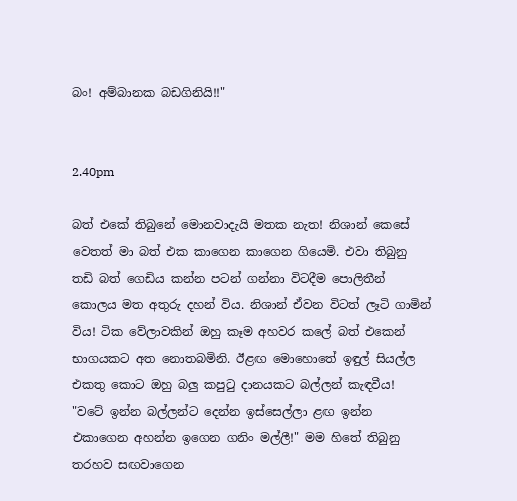බං! අම්බානක බඩගිනියි!!"


2.40pm

බත් එකේ තිබුනේ මොනවාදැයි මතක නැත! නිශාන් කෙසේ වෙතත් මා බත් එක කාගෙන කාගෙන ගියෙමි. එවා තිබුනු තඩි බත් ගෙඩිය කන්න පටන් ගන්නා විටදීම පොලිතීන් කොලය මත අතුරු දහන් විය. නිශාන් ඒවන විටත් ලෑටි ගාමින් විය! ටික වේලාවකින් ඔහු කෑම අහවර කලේ බත් එකෙන් භාගයකට අත නොතබමිනි. ඊළඟ මොහොතේ ඉඳුල් සියල්ල එකතු කොට ඔහු බලු කපුටු දානයකට බල්ලන් කැඳවීය!
"වටේ ඉන්න බල්ලන්ට දෙන්න ඉස්සෙල්ලා ළඟ ඉන්න එකාගෙන අහන්න ඉගෙන ගනිං මල්ලී!" මම හිතේ තිබුනු තරහව සඟවාගෙන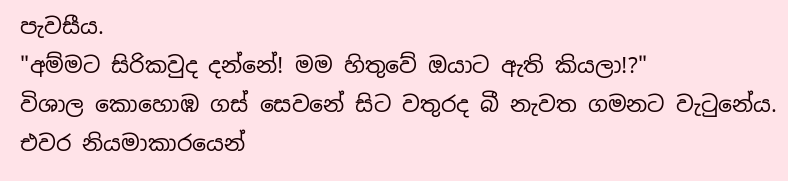පැවසීය.
"අම්මට සිරිකවුද දන්නේ! මම හිතුවේ ඔයාට ඇති කියලා!?"
විශාල කොහොඹ ගස් සෙවනේ සිට වතුරද බී නැවත ගමනට වැටුනේය. එවර නියමාකාරයෙන්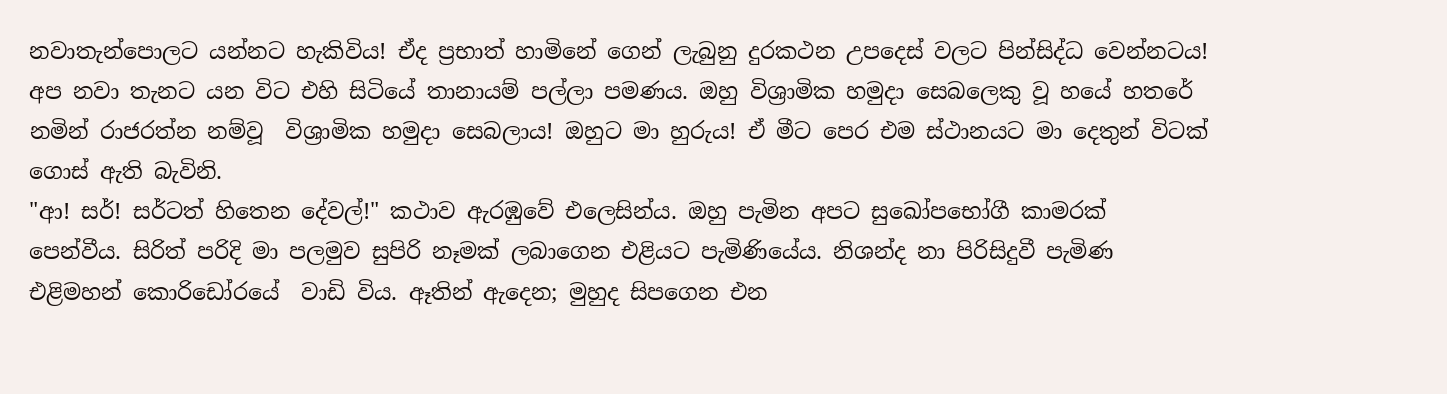නවාතැන්පොලට යන්නට හැකිවිය! ඒද ප්‍රභාත් හාමිනේ ගෙන් ලැබුනු දුරකථන උපදෙස් වලට පින්සිද්ධ වෙන්නටය!
අප නවා තැනට යන විට එහි සිටියේ තානායම් පල්ලා පමණය. ඔහු විශ්‍රාමික හමුදා සෙබලෙකු වූ හයේ හතරේ නමින් රාජරත්න නම්වූ  විශ්‍රාමික හමුදා සෙබලාය! ඔහුට මා හුරුය! ඒ මීට පෙර එම ස්ථානයට මා දෙතුන් විටක් ගොස් ඇති බැවිනි.
"ආ! සර්! සර්ටත් හිතෙන දේවල්!" කථාව ඇරඹුවේ එලෙසින්ය. ඔහු පැමින අපට සුඛෝපභෝගී කාමරක් පෙන්වීය. සිරිත් පරිදි මා පලමුව සුපිරි නෑමක් ලබාගෙන එළියට පැමිණියේය. නිශන්ද නා පිරිසිදුවී පැමිණ එළිමහන් කොරිඩෝරයේ  වාඩි විය. ඈතින් ඇදෙන; මුහුද සිපගෙන එන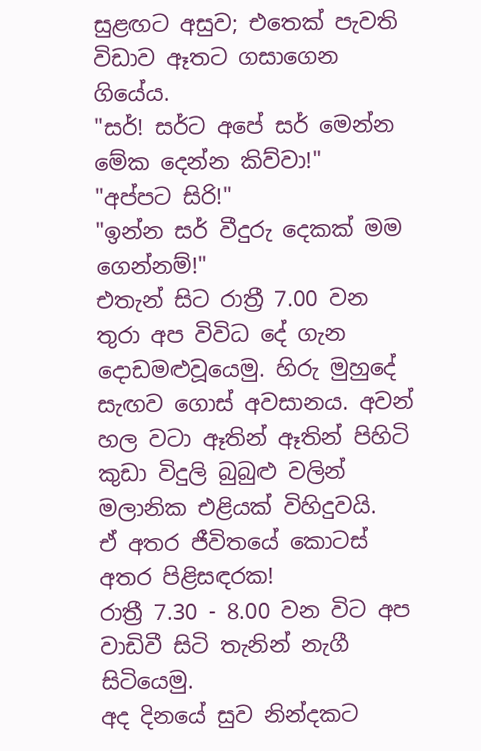සුළඟට අසුව; එතෙක් පැවති විඩාව ඈතට ගසාගෙන ගියේය.
"සර්! සර්ට අපේ සර් මෙන්න මේක දෙන්න කිව්වා!"
"අප්පට සිරි!"
"ඉන්න සර් වීදුරු දෙකක් මම ගෙන්නම්!"
එතැන් සිට රාත්‍රී 7.00 වන තුරා අප විවිධ දේ ගැන දොඩමළුවූයෙමු. හිරු මුහුදේ සැඟව ගොස් අවසානය. අවන් හල වටා ඈතින් ඈතින් පිහිටි කුඩා විදුලි බුබුළු වලින් මලානික එළියක් විහිදුවයි.
ඒ අතර ජීවිතයේ කොටස් අතර පිළිසඳරක!
රාත්‍රී 7.30 - 8.00 වන විට අප වාඩිවී සිටි තැනින් නැගී සිටියෙමු.
අද දිනයේ සුව නින්දකට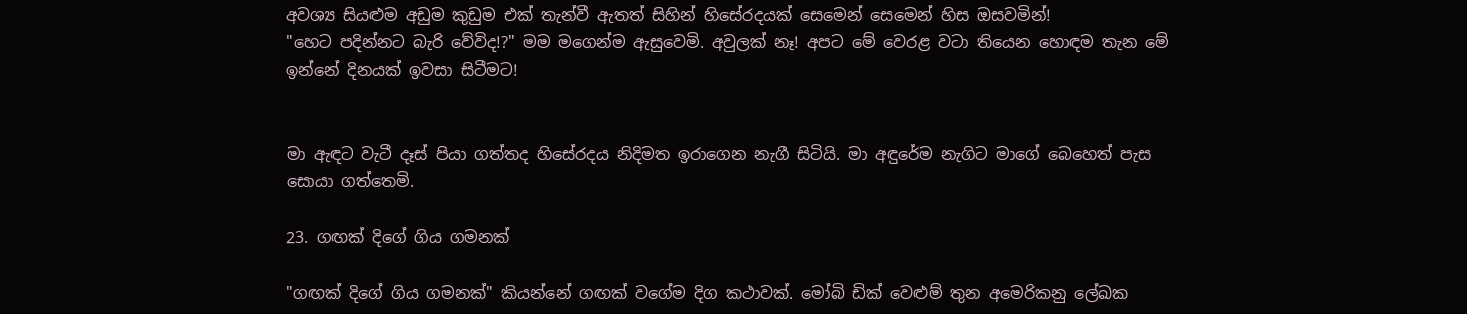අවශ්‍ය සියළුම අඩුම කුඩුම එක් තැන්වී ඇතත් සිහින් හිසේරදයක් සෙමෙන් සෙමෙන් හිස ඔසවමින්!
"හෙට පදින්නට බැරි වේවිද!?" මම මගෙන්ම ඇසුවෙමි. අවුලක් නෑ! අපට මේ වෙරළ වටා තියෙන හොඳම තැන මේ ඉන්නේ දිනයක් ඉවසා සිටීමට!


මා ඇඳට වැටී දෑස් පියා ගත්තද හිසේරදය නිදිමත ඉරාගෙන නැගී සිටියි. මා අඳුරේම නැගිට මාගේ බෙහෙත් පැස සොයා ගත්තෙමි.

23. ගඟක් දිගේ ගිය ගමනක්

"ගඟක් දිගේ ගිය ගමනක්" කියන්නේ ගඟක් වගේම දිග කථාවක්. මෝබි ඩික් වෙළුම් තුන අමෙරිකනු ලේඛක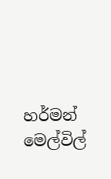හර්මන් මෙල්විල්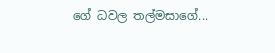ගේ ධවල තල්මසාගේ...